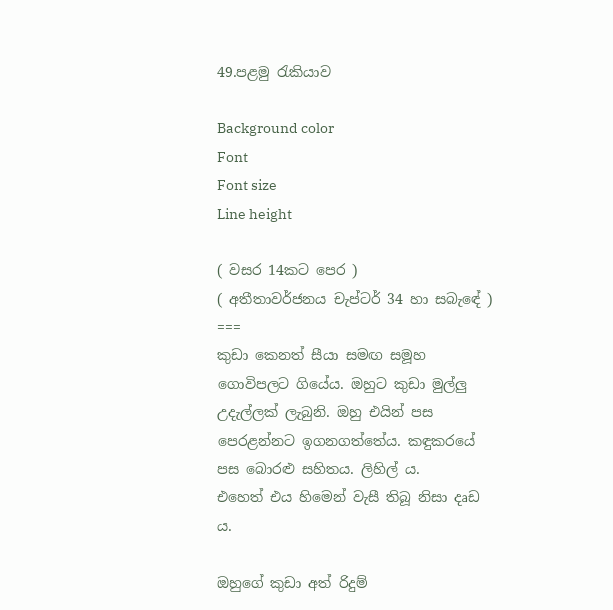49.පළමු රැකියාව

Background color
Font
Font size
Line height

( වසර 14කට පෙර )
( අතීතාවර්ජනය චැප්ටර් 34 හා සබැඳේ )
===
කුඩා කෙනත් සීයා සමඟ සමූහ ගොවිපලට ගියේය. ඔහුට කුඩා මුල්ලු උදැල්ලක් ලැබුනි. ඔහු එයින් පස පෙරළන්නට ඉගනගත්තේය. කඳුකරයේ පස බොරළු සහිතය. ලිහිල් ය.
එහෙත් එය හිමෙන් වැසී තිබූ නිසා දෘඩ ය.

ඔහුගේ කුඩා අත් රිදුම්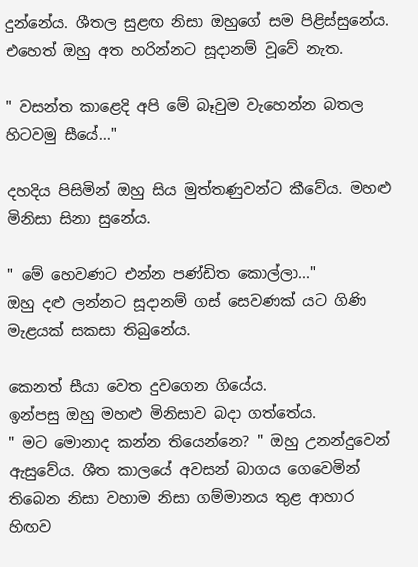දුන්නේය. ශීතල සුළඟ නිසා ඔහුගේ සම පිළිස්සුනේය.  එහෙත් ඔහු අත හරින්නට සූදානම් වූවේ නැත.

" වසන්ත කාළෙදි අපි මේ බෑවුම වැහෙන්න බතල හිටවමු සීයේ..."

දහදිය පිසිමින් ඔහු සිය මුත්තණුවන්ට කීවේය. මහළු මිනිසා සිනා සුනේය.

" මේ හෙවණට එන්න පණ්ඩිත කොල්ලා..."
ඔහු දළු ලන්නට සූදානම් ගස් සෙවණක් යට ගිණි මැළයක් සකසා තිබුනේය.

කෙනත් සීයා වෙත දුවගෙන ගියේය.
ඉන්පසු ඔහු මහළු මිනිසාව බදා ගත්තේය.
" මට මොනාද කන්න තියෙන්නෙ? " ඔහු උනන්දුවෙන් ඇසුවේය. ශීත කාලයේ අවසන් බාගය ගෙවෙමින් තිබෙන නිසා වහාම නිසා ගම්මානය තුළ ආහාර හිඟව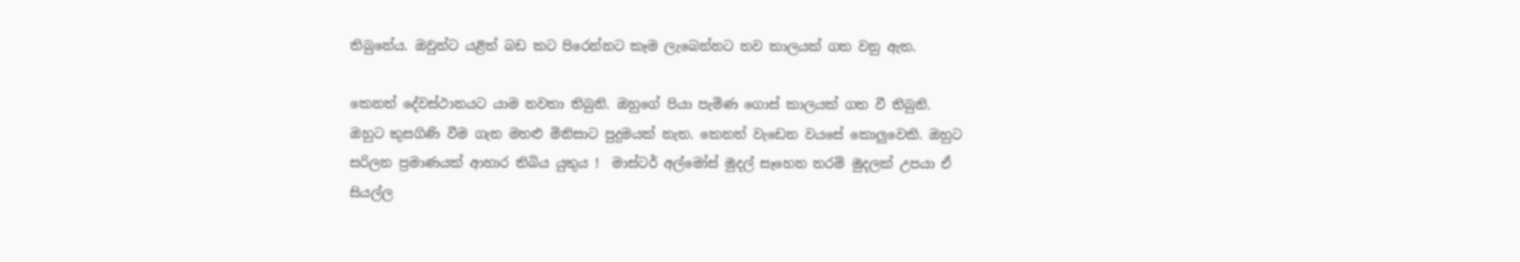තිබුනේය. ඔවුන්ට යළිත් බඩ කට පිරෙන්නට කෑම ලැබෙන්නට තව කාලයක් ගත වනු ඇත.

කෙනත් දේවස්ථානයට යාම නවතා තිබුනි. ඔහුගේ පියා පැමිණ ගොස් කාලයක් ගත වී තිබුනි.
ඔහුට කුසගිණි වීම ගැන මහළු මිනිසාට පුදුමයක් නැත. කෙනත් වැඩෙන වයසේ කොලුවෙකි. ඔහුට සරිලන ප්‍රමාණයක් ආහාර තිබිය යුතුය !  මාස්ටර් අල්මෝස් මුදල් සෑහෙන තරම් මුදලක් උපයා ඒ සියල්ල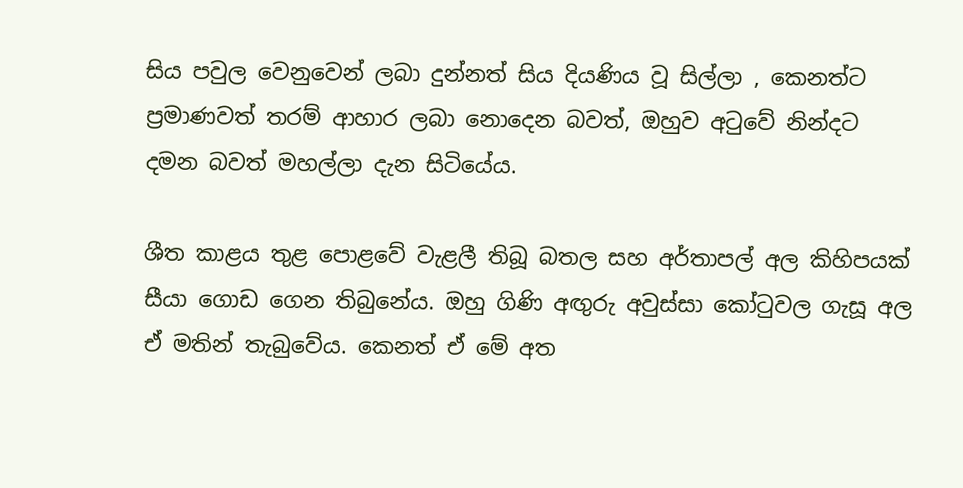සිය පවුල වෙනුවෙන් ලබා දුන්නත් සිය දියණිය වූ සිල්ලා , කෙනත්ට ප්‍රමාණවත් තරම් ආහාර ලබා නොදෙන බවත්, ඔහුව අටුවේ නින්දට දමන බවත් මහල්ලා දැන සිටියේය.

ශීත කාළය තුළ පොළවේ වැළලී තිබූ බතල සහ අර්තාපල් අල කිහිපයක් සීයා ගොඩ ගෙන තිබුනේය. ඔහු ගිණි අඟුරු අවුස්සා කෝටුවල ගැසූ අල ඒ මතින් තැබුවේය. කෙනත් ඒ මේ අත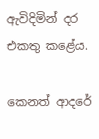ඇවිදිමින් දර එකතු කළේය.

කෙනත් ආදරේ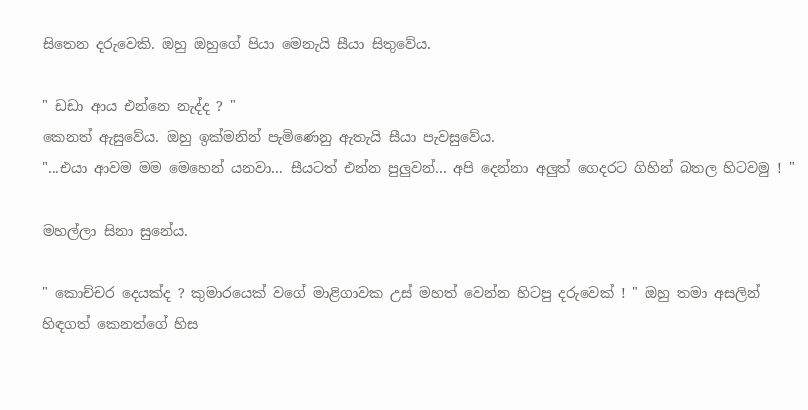සිතෙන දරුවෙකි. ඔහු ඔහුගේ පියා මෙනැයි සීයා සිතුවේය.

" ඩඩා ආය එන්නෙ නැද්ද ? "
කෙනත් ඇසුවේය. ඔහු ඉක්මනින් පැමිණෙනු ඇතැයි සීයා පැවසුවේය.
"...එයා ආවම මම මෙහෙන් යනවා... සීයටත් එන්න පුලුවන්... අපි දෙන්නා අලුත් ගෙදරට ගිහින් බතල හිටවමු ! "

මහල්ලා සිනා සුනේය.

" කොච්චර දෙයක්ද ? කුමාරයෙක් වගේ මාළිගාවක උස් මහත් වෙන්න හිටපු දරුවෙක් ! " ඔහු තමා අසලින් හිඳගත් කෙනත්ගේ හිස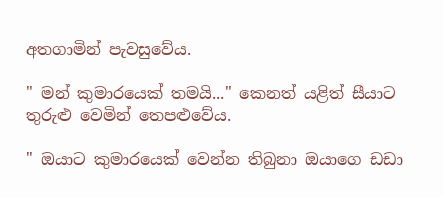අතගාමින් පැවසුවේය.

" මන් කුමාරයෙක් තමයි..." කෙනත් යළිත් සීයාට තුරුළු වෙමින් තෙපළුවේය.

" ඔයාට කුමාරයෙක් වෙන්න තිබුනා ඔයාගෙ ඩඩා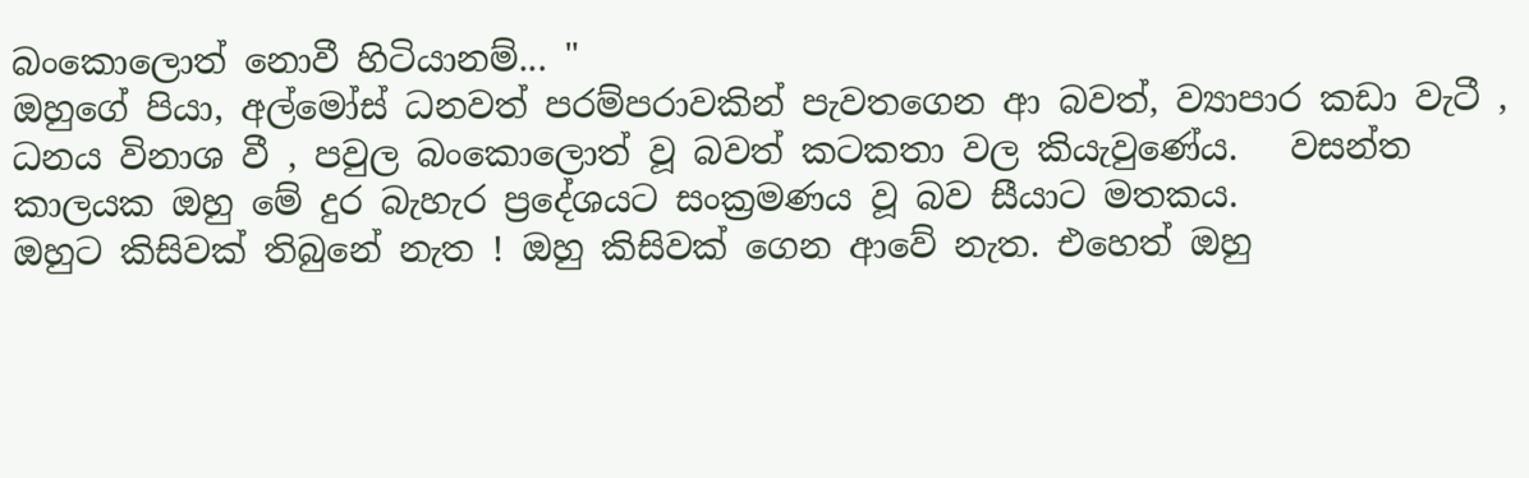බංකොලොත් නොවී හිටියානම්... "
ඔහුගේ පියා, අල්මෝස් ධනවත් පරම්පරාවකින් පැවතගෙන ආ බවත්, ව්‍යාපාර කඩා වැටී , ධනය විනාශ වී , පවුල බංකොලොත් වූ බවත් කටකතා වල කියැවුණේය.   වසන්ත කාලයක ඔහු මේ දුර බැහැර ප්‍රදේශයට සංක්‍රමණය වූ බව සීයාට මතකය.
ඔහුට කිසිවක් තිබුනේ නැත ! ඔහු කිසිවක් ගෙන ආවේ නැත. එහෙත් ඔහු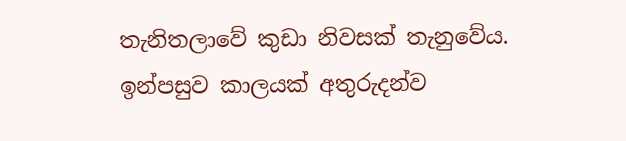තැනිතලාවේ කුඩා නිවසක් තැනුවේය.  ඉන්පසුව කාලයක් අතුරුදන්ව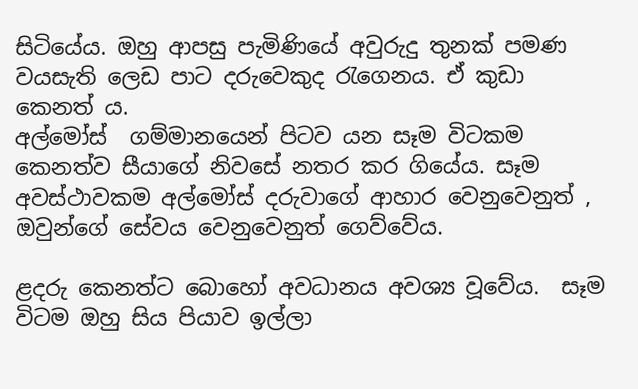සිටියේය. ඔහු ආපසු පැමිණියේ අවුරුදු තුනක් පමණ වයසැති ලෙඩ පාට දරුවෙකුද රැගෙනය. ඒ කුඩා කෙනත් ය.
අල්මෝස්  ගම්මානයෙන් පිටව යන සෑම විටකම කෙනත්ව සීයාගේ නිවසේ නතර කර ගියේය. සෑම අවස්ථාවකම අල්මෝස් දරුවාගේ ආහාර වෙනුවෙනුත් , ඔවුන්ගේ සේවය වෙනුවෙනුත් ගෙව්වේය.

ළදරු කෙනත්ට බොහෝ අවධානය අවශ්‍ය වූවේය.  සෑම විටම ඔහු සිය පියාව ඉල්ලා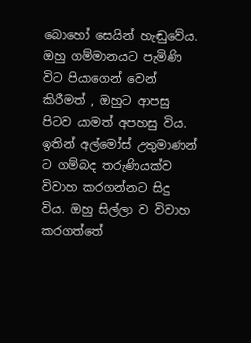බොහෝ සෙයින් හැඬුවේය. ඔහු ගම්මානයට පැමිණි විට පියාගෙන් වෙන් කිරීමත් , ඔහුට ආපසු පිටව යාමත් අපහසු විය. ඉතින් අල්මෝස් උතුමාණන් ට ගම්බද තරුණියක්ව විවාහ කරගන්නට සිදු විය. ඔහු සිල්ලා ව විවාහ කරගත්තේ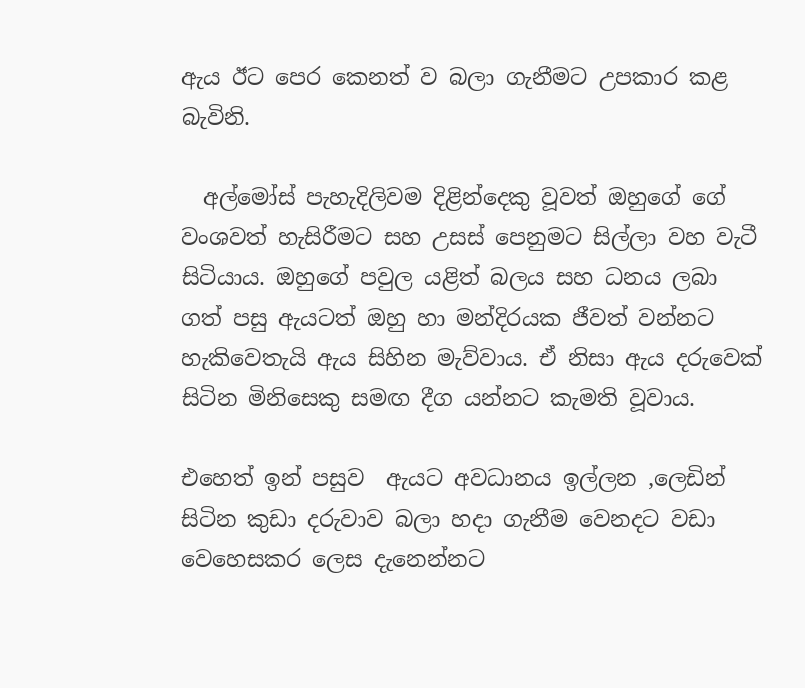ඇය ඊට පෙර කෙනත් ව බලා ගැනීමට උපකාර කළ බැවිනි.

  අල්මෝස් පැහැදිලිවම දිළින්දෙකු වූවත් ඔහුගේ ගේ වංශවත් හැසිරීමට සහ උසස් පෙනුමට සිල්ලා වහ වැටී සිටියාය. ඔහුගේ පවුල යළිත් බලය සහ ධනය ලබා ගත් පසු ඇයටත් ඔහු හා මන්දිරයක ජීවත් වන්නට හැකිවෙතැයි ඇය සිහින මැව්වාය. ඒ නිසා ඇය දරුවෙක් සිටින මිනිසෙකු සමඟ දීග යන්නට කැමති වූවාය.

එහෙත් ඉන් පසුව  ඇයට අවධානය ඉල්ලන ,ලෙඩින් සිටින කුඩා දරුවාව බලා හදා ගැනීම වෙනදට වඩා වෙහෙසකර ලෙස දැනෙන්නට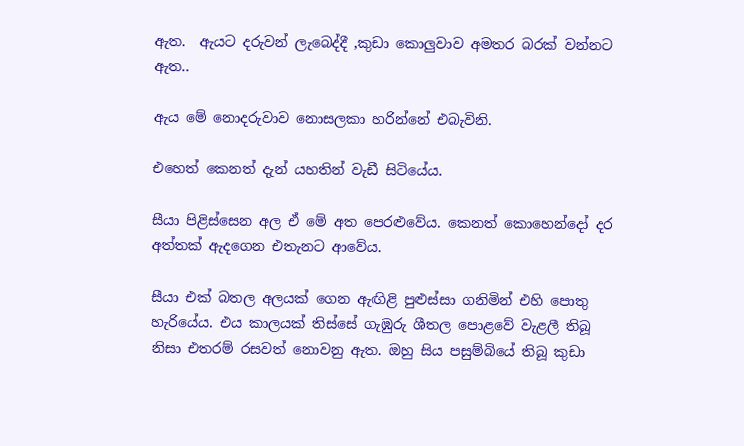ඇත.  ඇයට දරුවන් ලැබෙද්දී ,කුඩා කොලුවාව අමතර බරක් වන්නට ඇත..

ඇය මේ නොදරුවාව නොසලකා හරින්නේ එබැවිනි.

එහෙත් කෙනත් දැන් යහතින් වැඩී සිටියේය.

සීයා පිළිස්සෙන අල ඒ මේ අත පෙරළුවේය. කෙනත් කොහෙන්දෝ දර අත්තක් ඇදගෙන එතැනට ආවේය.

සීයා එක් බතල අලයක් ගෙන ඇඟිළි පුළුස්සා ගනිමින් එහි පොතු හැරියේය. එය කාලයක් තිස්සේ ගැඹුරු ශීතල පොළවේ වැළලී තිබූ නිසා එතරම් රසවත් නොවනු ඇත. ඔහු සිය පසුම්බියේ තිබූ කුඩා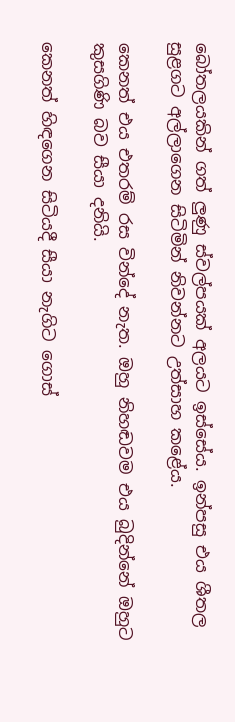බෝතලයකින් ගත් ලුණු ස්වල්පයක් අලයට ඉස්සේය. ඉන්පසු එය ශීතල සුළගට අල්ලාගෙන සිටිමින් නිවන්නට උත්සාහ කළේය.

කෙනත් එය එතරම් රස වින්දේ නැත. ඔහු නිහඬවම එය බුදින්නේ ඔහුට කුසගිණි බව සීයා දනියි.

කෙනත් හිඳගෙන සිටියදී සීයා නැගිට ගොස්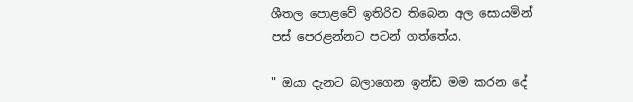ශීතල පොළවේ ඉතිරිව තිබෙන අල සොයමින් පස් පෙරළන්නට පටන් ගත්තේය.

" ඔයා දැනට බලාගෙන ඉන්ඩ මම කරන දේ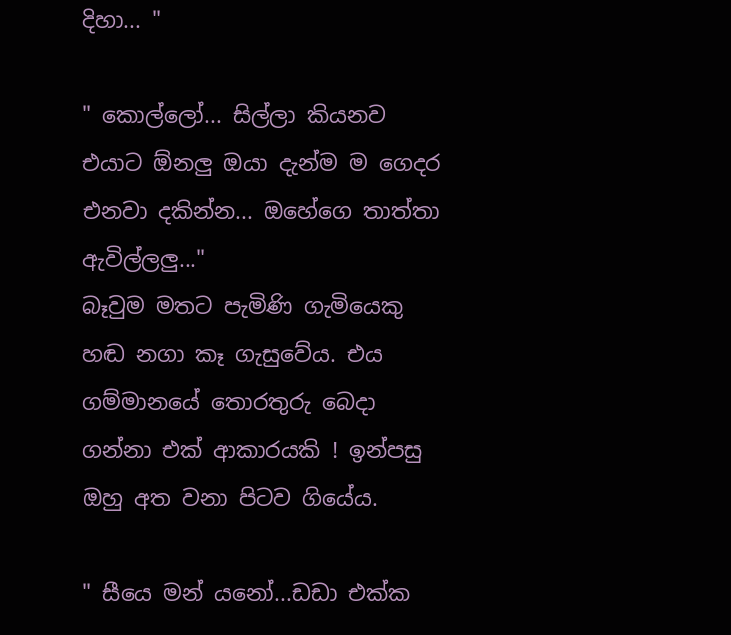දිහා... "

" කොල්ලෝ... සිල්ලා කියනව එයාට ඕනලු ඔයා දැන්ම ම ගෙදර එනවා දකින්න... ඔහේගෙ තාත්තා ඇවිල්ලලු..."
බෑවුම මතට පැමිණි ගැමියෙකු හඬ නගා කෑ ගැසුවේය. එය ගම්මානයේ තොරතුරු බෙදා ගන්නා එක් ආකාරයකි ! ඉන්පසු ඔහු අත වනා පිටව ගියේය.

" සීයෙ මන් යනෝ...ඩඩා එක්ක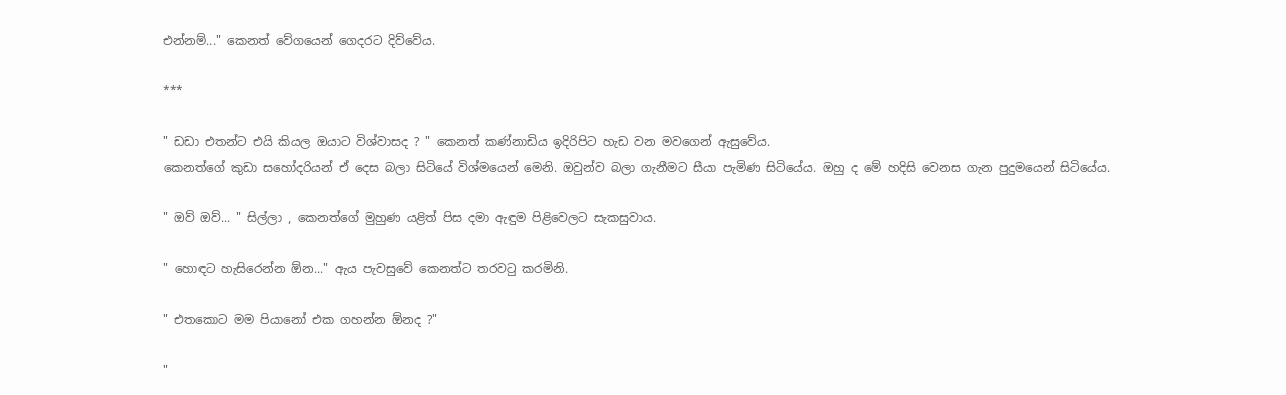එන්නම්..." කෙනත් වේගයෙන් ගෙදරට දිව්වේය.

***

" ඩඩා එතන්ට එයි කියල ඔයාට විශ්වාසද ? " කෙනත් කණ්නාඩිය ඉදිරිපිට හැඩ වන මවගෙන් ඇසුවේය.
කෙනත්ගේ කුඩා සහෝදරියන් ඒ දෙස බලා සිටියේ විශ්මයෙන් මෙනි. ඔවුන්ව බලා ගැනීමට සීයා පැමිණ සිටියේය. ඔහු ද මේ හදිසි වෙනස ගැන පුදුමයෙන් සිටියේය.

" ඔව් ඔව්... " සිල්ලා , කෙනත්ගේ මුහුණ යළිත් පිස දමා ඇඳුම පිළිවෙලට සැකසුවාය.

" හොඳට හැසිරෙන්න ඕන..." ඇය පැවසුවේ කෙනත්ට තරවටු කරමිනි.

" එතකොට මම පියානෝ එක ගහන්න ඕනද ?"

"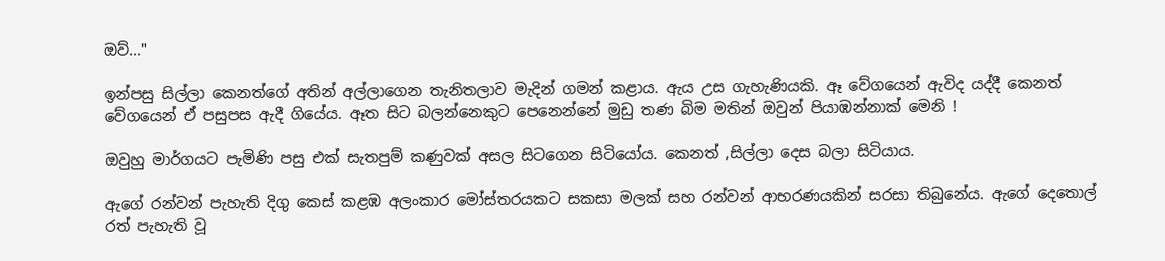ඔව්..."

ඉන්පසු සිල්ලා කෙනත්ගේ අතින් අල්ලාගෙන තැනිතලාව මැදින් ගමන් කළාය. ඇය උස ගැහැණියකි. ඈ වේගයෙන් ඇවිද යද්දී කෙනත් වේගයෙන් ඒ පසුපස ඇදී ගියේය. ඈත සිට බලන්නෙකුට පෙනෙන්නේ මුඩු තණ බිම මතින් ඔවුන් පියාඹන්නාක් මෙනි !

ඔවුහු මාර්ගයට පැමිණි පසු එක් සැතපුම් කණුවක් අසල සිටගෙන සිටියෝය. කෙනත් ,සිල්ලා දෙස බලා සිටියාය.

ඇගේ රන්වන් පැහැති දිගු කෙස් කළඹ අලංකාර මෝස්තරයකට සකසා මලක් සහ රන්වන් ආභරණයකින් සරසා තිබුනේය. ඇගේ දෙතොල් රත් පැහැති වූ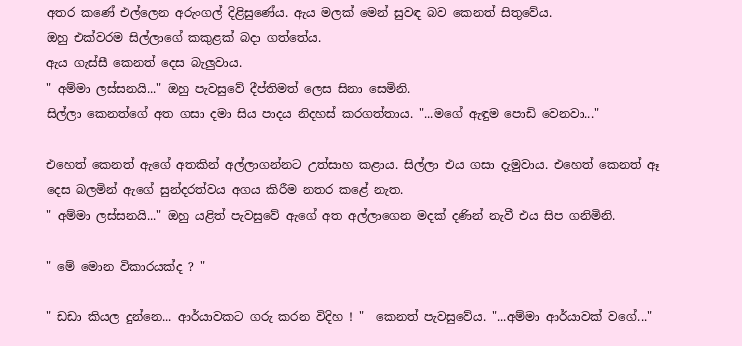අතර කණේ එල්ලෙන අරුංගල් දිළිසුණේය. ඇය මලක් මෙන් සුවඳ බව කෙනත් සිතුවේය.
ඔහු එක්වරම සිල්ලාගේ කකුළක් බදා ගත්තේය.
ඇය ගැස්සී කෙනත් දෙස බැලුවාය.
" අම්මා ලස්සනයි..." ඔහු පැවසුවේ දීප්තිමත් ලෙස සිනා සෙමිනි.
සිල්ලා කෙනත්ගේ අත ගසා දමා සිය පාදය නිදහස් කරගත්තාය. "...මගේ ඇඳුම පොඩි වෙනවා..."

එහෙත් කෙනත් ඇගේ අතකින් අල්ලාගන්නට උත්සාහ කළාය. සිල්ලා එය ගසා දැමුවාය. එහෙත් කෙනත් ඈ දෙස බලමින් ඇගේ සුන්දරත්වය අගය කිරීම නතර කළේ නැත.
" අම්මා ලස්සනයි..." ඔහු යළිත් පැවසුවේ ඇගේ අත අල්ලාගෙන මදක් දණින් නැවී එය සිප ගනිමිනි.

" මේ මොන විකාරයක්ද ? "

" ඩඩා කියල දුන්නෙ... ආර්යාවකට ගරු කරන විදිහ ! "  කෙනත් පැවසුවේය. "...අම්මා ආර්යාවක් වගේ..."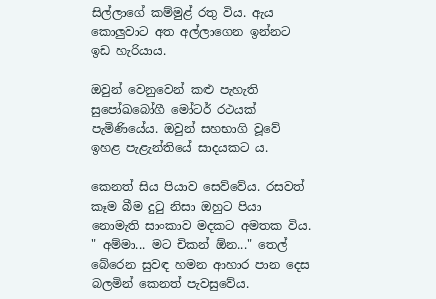සිල්ලාගේ කම්මුළ් රතු විය. ඇය කොලුවාට අත අල්ලාගෙන ඉන්නට ඉඩ හැරියාය.

ඔවුන් වෙනුවෙන් කළු පැහැති සුපෝඛබෝගී මෝටර් රථයක් පැමිණියේය. ඔවුන් සහභාගි වූවේ ඉහළ පැළැන්තියේ සාදයකට ය.

කෙනත් සිය පියාව සෙව්වේය. රසවත් කෑම බීම දුටු නිසා ඔහුට පියා නොමැති සාංකාව මදකට අමතක විය.
" අම්මා... මට චිකන් ඕන..." තෙල් බේරෙන සුවඳ හමන ආහාර පාන දෙස බලමින් කෙනත් පැවසුවේය.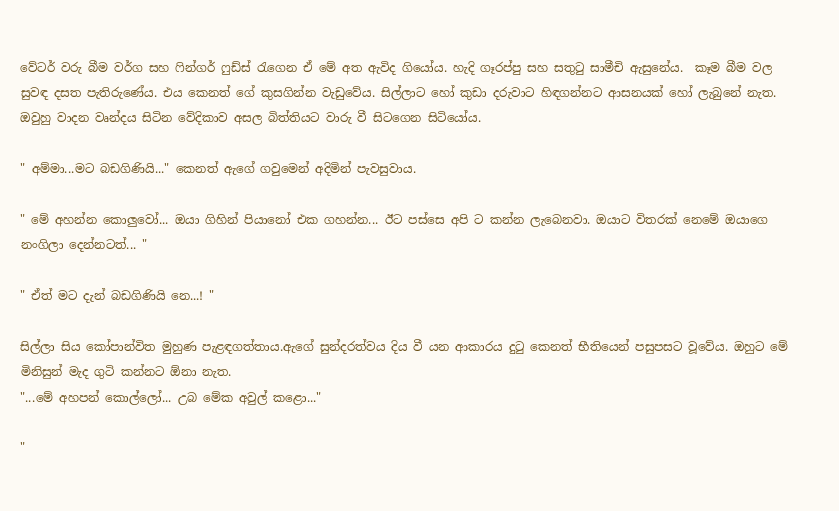වේටර් වරු බීම වර්ග සහ ෆින්ගර් ෆුඩ්ස් රැගෙන ඒ මේ අත ඇවිද ගියෝය. හැදි ගෑරප්පු සහ සතුටු සාමීචි ඇසුනේය.  කෑම බීම වල සුවඳ දසත පැතිරුණේය. එය කෙනත් ගේ කුසගින්න වැඩුවේය. සිල්ලාට හෝ කුඩා දරුවාට හිඳගන්නට ආසනයක් හෝ ලැබුනේ නැත. ඔවුහු වාදන වෘන්දය සිටින වේදිකාව අසල බිත්තියට වාරු වී සිටගෙන සිටියෝය.

" අම්මා...මට බඩගිණියි..." කෙනත් ඇගේ ගවුමෙන් අදිමින් පැවසුවාය.

" මේ අහන්න කොලුවෝ... ඔයා ගිහින් පියානෝ එක ගහන්න... ඊට පස්සෙ අපි ට කන්න ලැබෙනවා. ඔයාට විතරක් නෙමේ ඔයාගෙ නංගිලා දෙන්නටත්... "

" ඒත් මට දැන් බඩගිණියි නෙ...! "

සිල්ලා සිය කෝපාන්විත මුහුණ පැළඳගත්තාය.ඇගේ සුන්දරත්වය දිය වී යන ආකාරය දුටු කෙනත් භීතියෙන් පසුපසට වූවේය. ඔහුට මේ මිනිසුන් මැද ගුටි කන්නට ඕනා නැත.
"...මේ අහපන් කොල්ලෝ... උබ මේක අවුල් කළො..."

"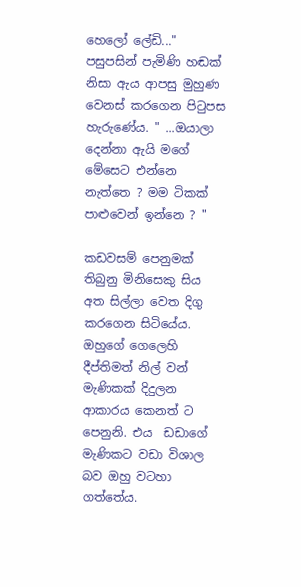හෙලෝ ලේඩි..." පසුපසින් පැමිණි හඬක් නිසා ඇය ආපසු මුහුණ වෙනස් කරගෙන පිටුපස හැරුණේය. " ...ඔයාලා දෙන්නා ඇයි මගේ මේසෙට එන්නෙ නැත්තෙ ? මම ටිකක් පාළුවෙන් ඉන්නෙ ? "

කඩවසම් පෙනුමක් තිබුනු මිනිසෙකු සිය අත සිල්ලා වෙත දිගු කරගෙන සිටියේය. ඔහුගේ ගෙලෙහි දීප්තිමත් නිල් වන් මැණිකක් දිදුලන ආකාරය කෙනත් ට පෙනුනි. එය  ඩඩාගේ   මැණිකට වඩා විශාල බව ඔහු වටහා ගත්තේය.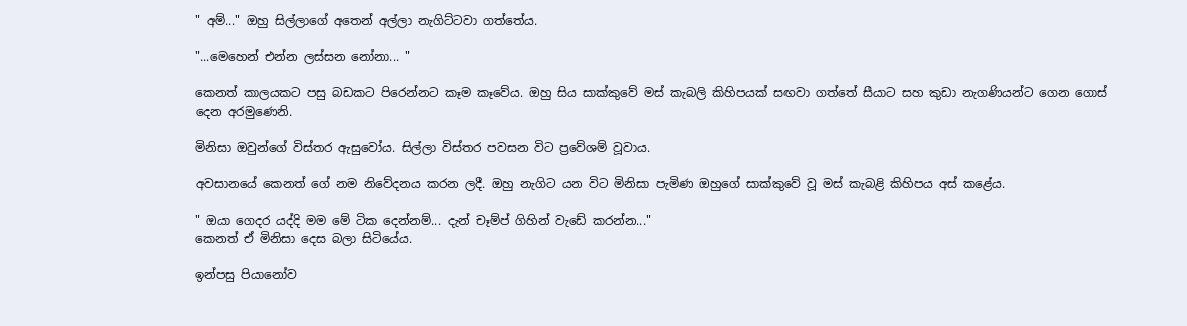" අම්..." ඔහු සිල්ලාගේ අතෙන් අල්ලා නැගිට්ටවා ගත්තේය.

"...මෙහෙන් එන්න ලස්සන නෝනා... "

කෙනත් කාලයකට පසු බඩකට පිරෙන්නට කෑම කෑවේය. ඔහු සිය සාක්කුවේ මස් කැබලි කිහිපයක් සඟවා ගත්තේ සීයාට සහ කුඩා නැගණියන්ට ගෙන ගොස් දෙන අරමුණෙනි.

මිනිසා ඔවුන්ගේ විස්තර ඇසුවෝය. සිල්ලා විස්තර පවසන විට ප්‍රවේශම් වූවාය.

අවසානයේ කෙනත් ගේ නම නිවේදනය කරන ලදී. ඔහු නැගිට යන විට මිනිසා පැමිණ ඔහුගේ සාක්කුවේ වූ මස් කැබළි කිහිපය අස් කළේය.

" ඔයා ගෙදර යද්දි මම මේ ටික දෙන්නම්... දැන් චෑම්ප් ගිහින් වැඩේ කරන්න..."
කෙනත් ඒ මිනිසා දෙස බලා සිටියේය.

ඉන්පසු පියානෝව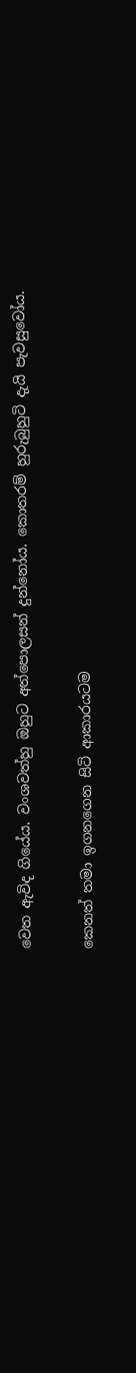වෙත ඇවිද ගියේය. වංශවත්හු ඔහුට අත්පොලසන් දුන්නෝය. කොතරම් හුරුබුහුටි දැයි පැවසුවෝය.

කෙනත් තමා ඉගනගෙන සිටි ආකාරයටම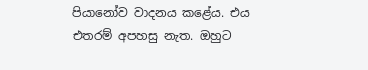පියානෝව වාදනය කළේය. එය එතරම් අපහසු නැත. ඔහුට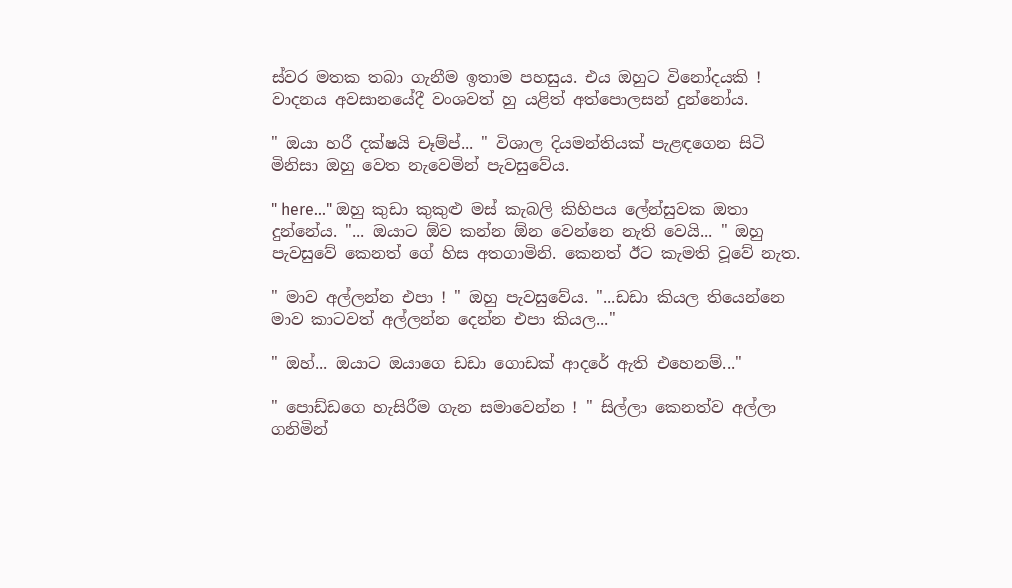ස්වර මතක තබා ගැනීම ඉතාම පහසුය. එය ඔහුට විනෝදයකි !
වාදනය අවසානයේදී වංශවත් හු යළිත් අත්පොලසන් දුන්නෝය.

" ඔයා හරී දක්ෂයි චෑම්ප්... " විශාල දියමන්තියක් පැළඳගෙන සිටි මිනිසා ඔහු වෙත නැවෙමින් පැවසුවේය.

" here..." ඔහු කුඩා කුකුළු මස් කැබලි කිහිපය ලේන්සුවක ඔතා දුන්නේය. "... ඔයාට ඕව කන්න ඕන වෙන්නෙ නැති වෙයි... " ඔහු පැවසුවේ කෙනත් ගේ හිස අතගාමිනි. කෙනත් ඊට කැමති වූවේ නැත.

" මාව අල්ලන්න එපා ! " ඔහු පැවසුවේය. "...ඩඩා කියල තියෙන්නෙ මාව කාටවත් අල්ලන්න දෙන්න එපා කියල..."

" ඔහ්... ඔයාට ඔයාගෙ ඩඩා ගොඩක් ආදරේ ඇති එහෙනම්..."

" පොඩ්ඩගෙ හැසිරීම ගැන සමාවෙන්න ! " සිල්ලා කෙනත්ව අල්ලා ගනිමින්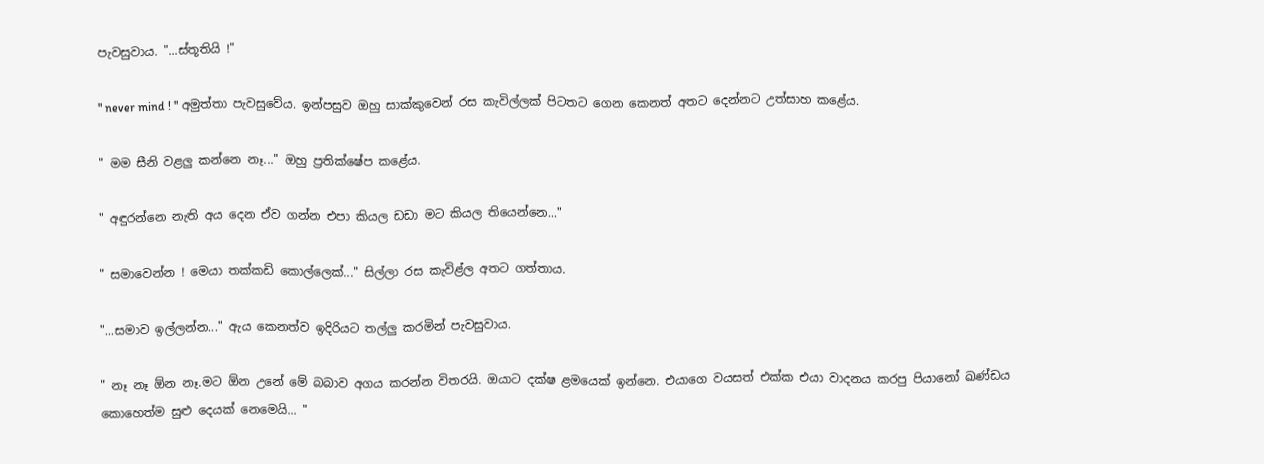පැවසුවාය. "...ස්තූතියි !"

" never mind ! " අමුත්තා පැවසුවේය. ඉන්පසුව ඔහු සාක්කුවෙන් රස කැවිල්ලක් පිටතට ගෙන කෙනත් අතට දෙන්නට උත්සාහ කළේය.

" මම සීනි වළලු කන්නෙ නෑ..." ඔහු ප්‍රතික්ෂේප කළේය.

" අඳුරන්නෙ නැති අය දෙන ඒව ගන්න එපා කියල ඩඩා මට කියල තියෙන්නෙ..."

" සමාවෙන්න ! මෙයා තක්කඩි කොල්ලෙක්..." සිල්ලා රස කැවිළ්ල අතට ගත්තාය.

"...සමාව ඉල්ලන්න..." ඇය කෙනත්ව ඉදිරියට තල්ලු කරමින් පැවසුවාය.

" නෑ නෑ ඕන නෑ.මට ඕන උනේ මේ බබාව අගය කරන්න විතරයි. ඔයාට දක්ෂ ළමයෙක් ඉන්නෙ. එයාගෙ වයසත් එක්ක එයා වාදනය කරපු පියානෝ ඛණ්ඩය කොහෙත්ම සුළු දෙයක් නෙමෙයි... "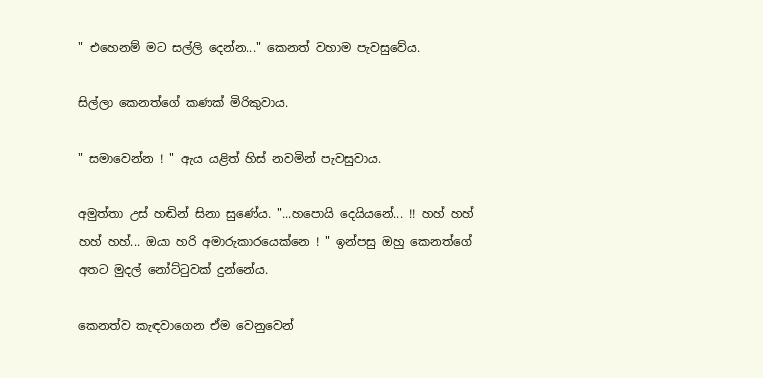" එහෙනම් මට සල්ලි දෙන්න..." කෙනත් වහාම පැවසුවේය.

සිල්ලා කෙනත්ගේ කණක් මිරිකුවාය.

" සමාවෙන්න ! " ඇය යළිත් හිස් නවමින් පැවසුවාය.

අමුත්තා උස් හඬින් සිනා සුණේය. "...හපොයි දෙයියනේ... !! හහ් හහ් හහ් හහ්... ඔයා හරි අමාරුකාරයෙක්නෙ ! " ඉන්පසු ඔහු කෙනත්ගේ අතට මුදල් නෝට්ටුවක් දුන්නේය.

කෙනත්ව කැඳවාගෙන ඒම වෙනුවෙන්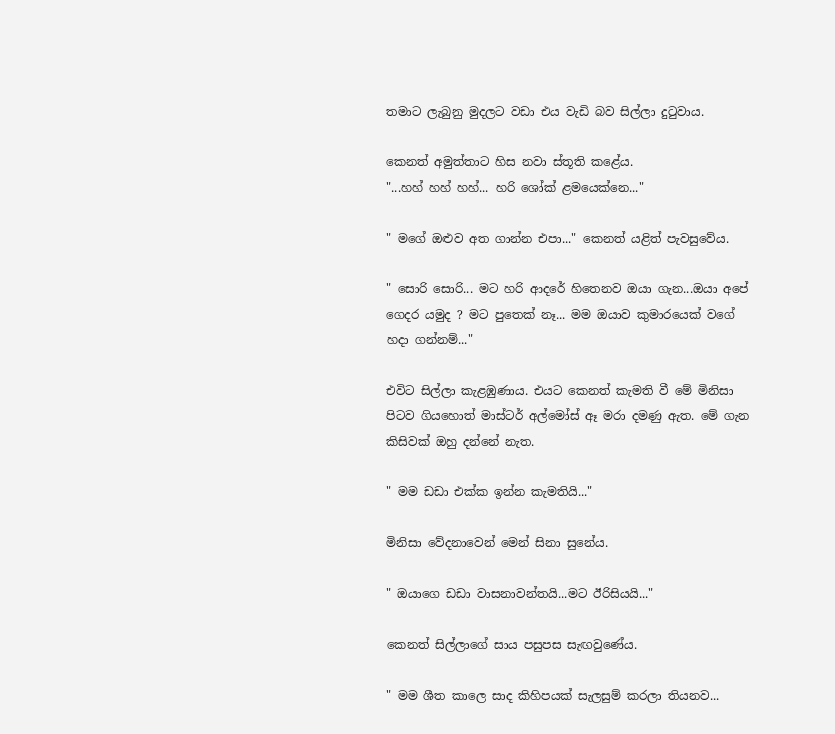තමාට ලැබුනු මුදලට වඩා එය වැඩි බව සිල්ලා දුටුවාය.

කෙනත් අමුත්තාට හිස නවා ස්තූති කළේය.
"...හහ් හහ් හහ්... හරි ශෝක් ළමයෙක්නෙ..."

" මගේ ඔළුව අත ගාන්න එපා..." කෙනත් යළිත් පැවසුවේය.

" සොරි සොරි... මට හරි ආදරේ හිතෙනව ඔයා ගැන...ඔයා අපේ ගෙදර යමුද ? මට පුතෙක් නෑ... මම ඔයාව කුමාරයෙක් වගේ හදා ගන්නම්..."

එවිට සිල්ලා කැළඹුණාය. එයට කෙනත් කැමති වී මේ මිනිසා පිටව ගියහොත් මාස්ටර් අල්මෝස් ඈ මරා දමණු ඇත. මේ ගැන කිසිවක් ඔහු දන්නේ නැත.

" මම ඩඩා එක්ක ඉන්න කැමතියි..."

මිනිසා වේදනාවෙන් මෙන් සිනා සුනේය.

" ඔයාගෙ ඩඩා වාසනාවන්තයි...මට ඊරිසියයි..."

කෙනත් සිල්ලාගේ සාය පසුපස සැඟවුණේය.

" මම ශීත කාලෙ සාද කිහිපයක් සැලසුම් කරලා තියනව...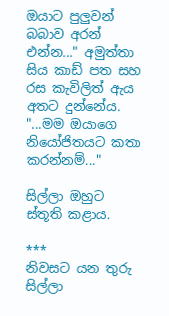ඔයාට පුලුවන් බබාව අරන් එන්න..." අමුත්තා සිය කාඩ් පත සහ රස කැවිලිත් ඇය අතට දුන්නේය. "...මම ඔයාගෙ නියෝජිතයට කතා කරන්නම්..."

සිල්ලා ඔහුට ස්තූති කළාය.

***
නිවසට යන තුරු සිල්ලා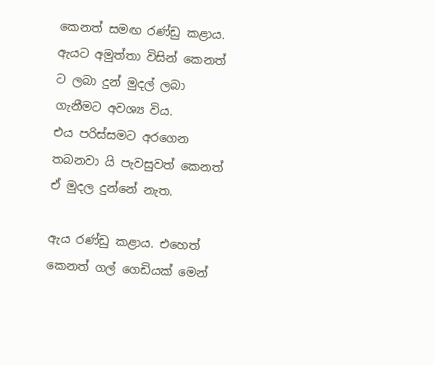කෙනත් සමඟ රණ්ඩු කළාය. ඇයට අමුත්තා විසින් කෙනත් ට ලබා දුන් මුදල් ලබා ගැනීමට අවශ්‍ය විය.
එය පරිස්සමට අරගෙන තබනවා යි පැවසුවත් කෙනත් ඒ මුදල දුන්නේ නැත.

ඇය රණ්ඩු කළාය. එහෙත් කෙනත් ගල් ගෙඩියක් මෙන්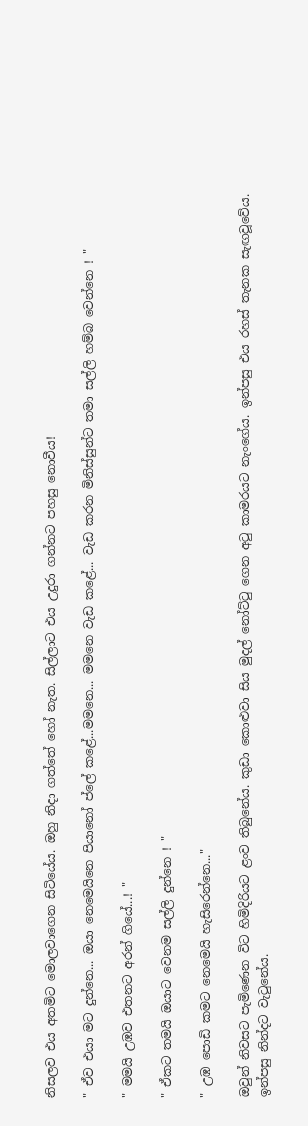නිසලව එය අතමිට මොලවාගෙන සිටියේය. ඔහු නිදා ගත්තේ හෝ නැත. සිල්ලාට එය උදුරා ගන්නට පහසු නොවීය!

" ඒව එයා මට දුන්නෙ... ඔයා නෙමෙයිනෙ පියානෝ ප්ලේ කළේ...මමනෙ... මමනෙ වැඩ කළේ... වැඩ කරන මිනිස්සුන්ට තමා සල්ලි හම්බ වෙන්නෙ ! "

" මමයි උඹව එතනට අරන් ගියේ...! "

" ඒකට තමයි ඔයාට වෙනම සල්ලි දුන්නෙ ! "

" උඹ පොඩි කමට නෙමෙයි හැසිරෙන්නෙ..."

ඔවුන් නිවසට පැමිණෙන විට හිමිදිරියට ළංව තිබුනේය. කුඩා කොළුවා සිය මුදල් නෝට්ටු ගෙන අටු කාමරයට නැංගේය. ඉන්පසු එය රහස් තැනක සැඟවූවේය.
ඉන්පසු නින්දට වැටුනේය.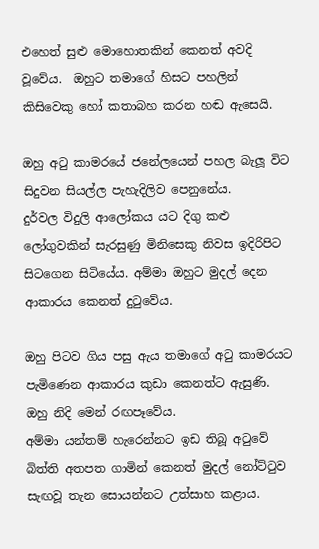එහෙත් සුළු මොහොතකින් කෙනත් අවදි වූවේය.  ඔහුට තමාගේ හිසට පහලින් කිසිවෙකු හෝ කතාබහ කරන හඬ ඇසෙයි.

ඔහු අටු කාමරයේ ජනේලයෙන් පහල බැලූ විට සිදුවන සියල්ල පැහැදිලිව පෙනුනේය.
දුර්වල විදුලි ආලෝකය යට දිගු කළු ලෝගුවකින් සැරසුණු මිනිසෙකු නිවස ඉදිරිපිට සිටගෙන සිටියේය. අම්මා ඔහුට මුදල් දෙන ආකාරය කෙනත් දුටුවේය.

ඔහු පිටව ගිය පසු ඇය තමාගේ අටු කාමරයට පැමිණෙන ආකාරය කුඩා කෙනත්ට ඇසුණි. ඔහු නිදි මෙන් රඟපෑවේය.
අම්මා යන්තම් හැරෙන්නට ඉඩ තිබූ අටුවේ බිත්ති අතපත ගාමින් කෙනත් මුදල් නෝට්ටුව සැඟවූ තැන සොයන්නට උත්සාහ කළාය.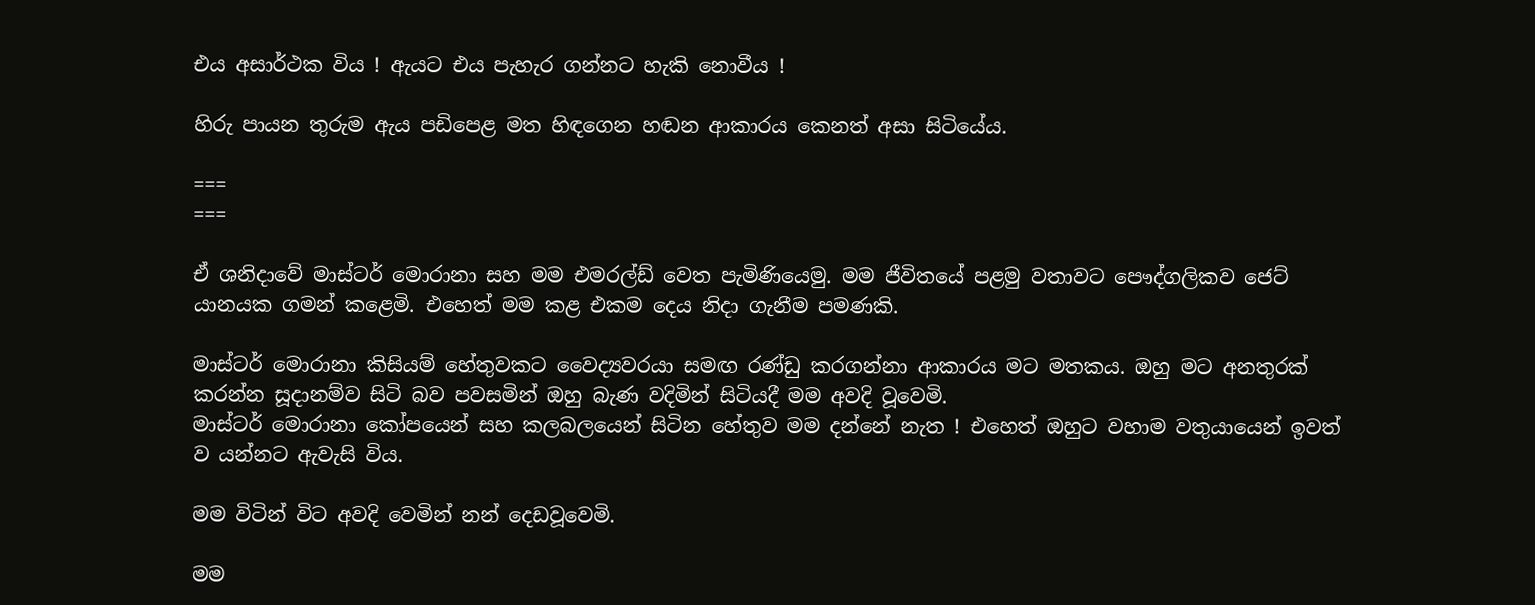එය අසාර්ථක විය ! ඇයට එය පැහැර ගන්නට හැකි නොවීය !

හිරු පායන තුරුම ඇය පඩිපෙළ මත හිඳගෙන හඬන ආකාරය කෙනත් අසා සිටියේය.

===
===

ඒ ශනිදාවේ මාස්ටර් මොරානා සහ මම එමරල්ඩ් වෙත පැමිණියෙමු. මම ජීවිතයේ පළමු වතාවට පෞද්ගලිකව ජෙට් යානයක ගමන් කළෙමි. එහෙත් මම කළ එකම දෙය නිදා ගැනීම පමණකි.

මාස්ටර් මොරානා කිසියම් හේතුවකට වෛද්‍යවරයා සමඟ රණ්ඩු කරගන්නා ආකාරය මට මතකය. ඔහු මට අනතුරක් කරන්න සූදානම්ව සිටි බව පවසමින් ඔහු බැණ වදිමින් සිටියදී මම අවදි වූවෙමි.
මාස්ටර් මොරානා කෝපයෙන් සහ කලබලයෙන් සිටින හේතුව මම දන්නේ නැත ! එහෙත් ඔහුට වහාම වතුයායෙන් ඉවත් ව යන්නට ඇවැසි විය.

මම විටින් විට අවදි වෙමින් නන් දෙඩවූවෙමි.

මම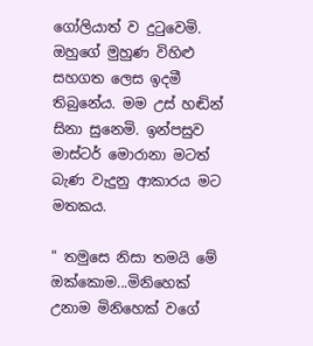ගෝලියාත් ව දුටුවෙමි. ඔහුගේ මුහුණ විහිළු සහගත ලෙස ඉදමී තිබුනේය. මම උස් හඬින් සිනා සුනෙමි. ඉන්පසුව මාස්ටර් මොරානා මටත් බැණ වැදුනු ආකාරය මට මතකය.

" තමුසෙ නිසා තමයි මේ ඔක්කොම...මිනිහෙක් උනාම මිනිහෙක් වගේ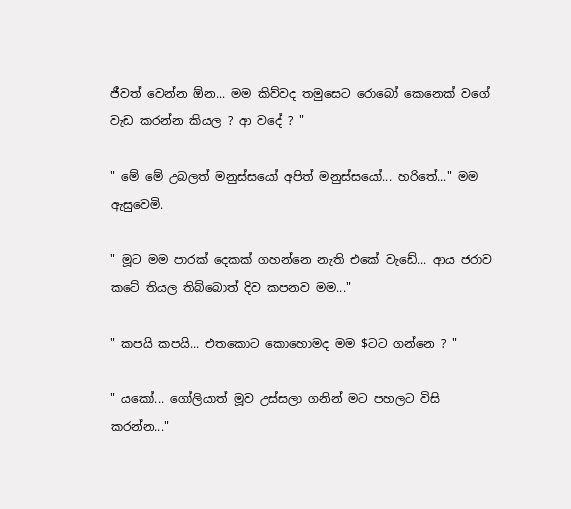ජීවත් වෙන්න ඕන... මම කිව්වද තමුසෙට රොබෝ කෙනෙක් වගේ වැඩ කරන්න කියල ? ආ වදේ ? "

" මේ මේ උබලත් මනුස්සයෝ අපිත් මනුස්සයෝ... හරිතේ..." මම ඇසුවෙමි.

" මූට මම පාරක් දෙකක් ගහන්නෙ නැති එකේ වැඩේ... ආය ජරාව කටේ තියල තිබ්බොත් දිව කපනව මම..."

" කපයි කපයි... එතකොට කොහොමද මම $ටට ගන්නෙ ? "

" යකෝ... ගෝලියාත් මූව උස්සලා ගනින් මට පහලට විසි කරන්න..."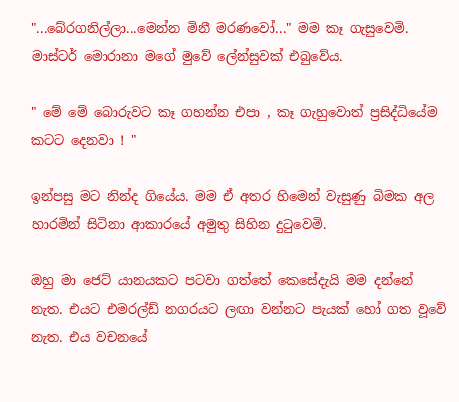"...බේරගනිල්ලා...මෙන්න මිනී මරණවෝ..." මම කෑ ගැසුවෙමි. මාස්ටර් මොරානා මගේ මුවේ ලේන්සුවක් එබුවේය.

" මේ මේ බොරුවට කෑ ගහන්න එපා , කෑ ගැහුවොත් ප්‍රසිද්ධියේම කටට දෙනවා ! "

ඉන්පසු මට නින්ද ගියේය. මම ඒ අතර හිමෙන් වැසුණු බිමක අල හාරමින් සිටිනා ආකාරයේ අමුතු සිහින දුටුවෙමි.

ඔහු මා ජෙට් යානයකට පටවා ගත්තේ කෙසේදැයි මම දන්නේ නැත. එයට එමරල්ඩ් නගරයට ලඟා වන්නට පැයක් හෝ ගත වූවේ නැත. එය වචනයේ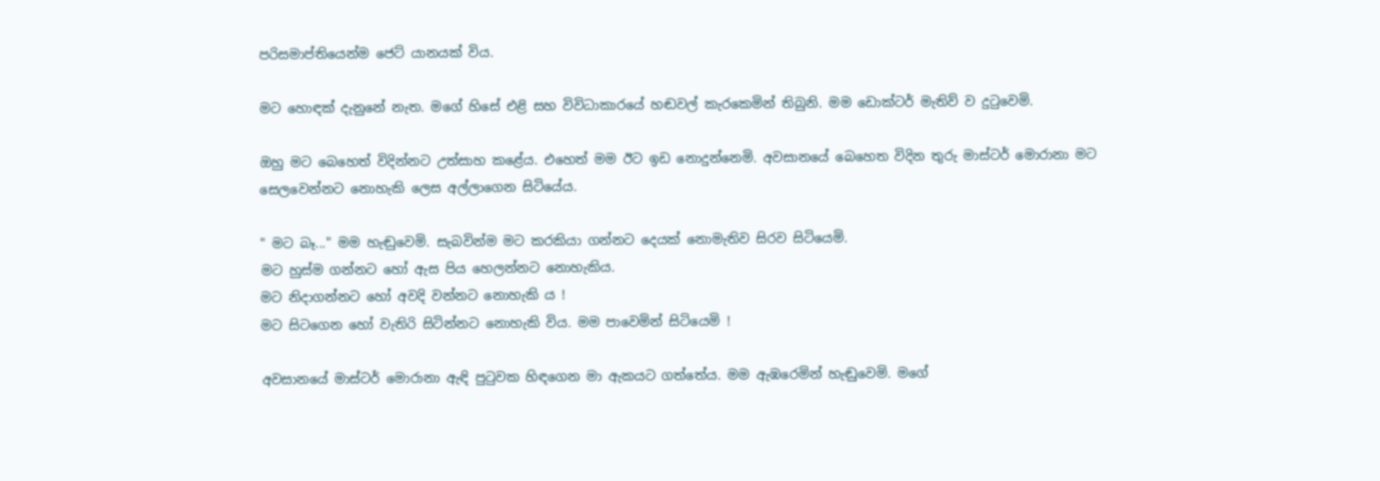පරිසමාප්තියෙන්ම ජෙට් යානයක් විය.

මට හොඳක් දැනුනේ නැත. මගේ හිසේ එළි සහ විවිධාකාරයේ හඬවල් කැරකෙමින් තිබුනි. මම ඩොක්ටර් මැතිව් ව දුටුවෙමි.

ඔහු මට බෙහෙත් විදින්නට උත්සාහ කළේය. එහෙත් මම ඊට ඉඩ නොදුන්නෙමි. අවසානයේ බෙහෙත විදින තුරු මාස්ටර් මොරානා මට සෙලවෙන්නට නොහැකි ලෙස අල්ලාගෙන සිටියේය.

" මට බෑ..." මම හැඬුවෙමි. සැබවින්ම මට කරකියා ගන්නට දෙයක් නොමැතිව සිරව සිටියෙමි.
මට හුස්ම ගන්නට හෝ ඇස පිය හෙලන්නට නොහැකිය.
මට නිදාගන්නට හෝ අවදි වන්නට නොහැකි ය !
මට සිටගෙන හෝ වැතිරි සිටින්නට නොහැකි විය. මම පාවෙමින් සිටියෙමි !

අවසානයේ මාස්ටර් මොරානා ඇඳි පුටුවක හිඳගෙන මා ඇකයට ගත්තේය. මම ඇඹරෙමින් හැඬුවෙමි. මගේ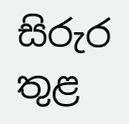සිරුර තුළ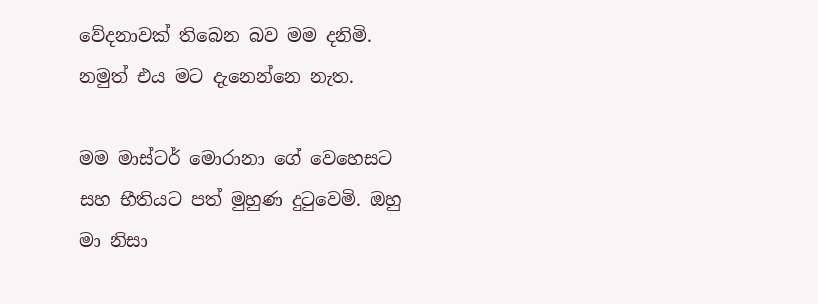වේදනාවක් තිබෙන බව මම දනිමි. නමුත් එය මට දැනෙන්නෙ නැත.

මම මාස්ටර් මොරානා ගේ වෙහෙසට සහ භීතියට පත් මුහුණ දුටුවෙමි. ඔහු මා නිසා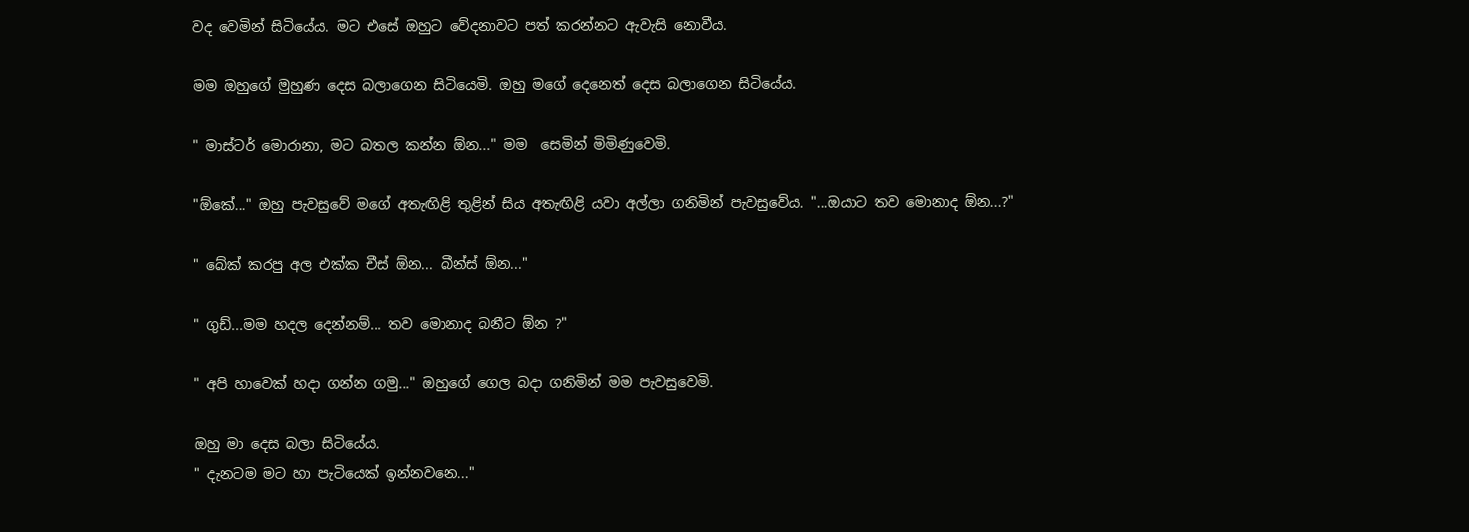වද වෙමින් සිටියේය. මට එසේ ඔහුට වේදනාවට පත් කරන්නට ඇවැසි නොවීය.

මම ඔහුගේ මුහුණ දෙස බලාගෙන සිටියෙමි. ඔහු මගේ දෙනෙත් දෙස බලාගෙන සිටියේය.

" මාස්ටර් මොරානා, මට බතල කන්න ඕන..." මම  සෙමින් මිමිණුවෙමි.

"ඕකේ..." ඔහු පැවසුවේ මගේ අතැඟිළි තුළින් සිය අතැඟිළි යවා අල්ලා ගනිමින් පැවසුවේය. "...ඔයාට තව මොනාද ඕන...?"

" බේක් කරපු අල එක්ක චීස් ඕන... බීන්ස් ඕන..."

" ගුඩ්...මම හදල දෙන්නම්... තව මොනාද බනීට ඕන ?"

" අපි හාවෙක් හදා ගන්න ගමු..." ඔහුගේ ගෙල බදා ගනිමින් මම පැවසුවෙමි.

ඔහු මා දෙස බලා සිටියේය.
" දැනටම මට හා පැටියෙක් ඉන්නවනෙ..."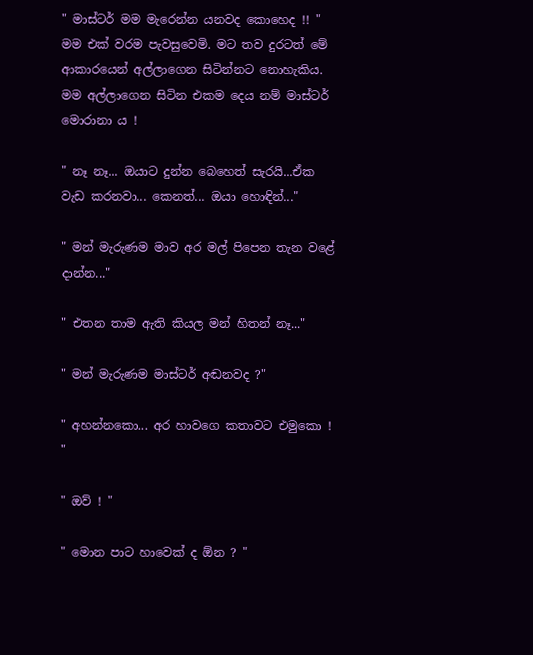" මාස්ටර් මම මැරෙන්න යනවද කොහෙද !! "
මම එක් වරම පැවසුවෙමි. මට තව දුරටත් මේ ආකාරයෙන් අල්ලාගෙන සිටින්නට නොහැකිය. මම අල්ලාගෙන සිටින එකම දෙය නම් මාස්ටර් මොරානා ය !

" නෑ නෑ... ඔයාට දුන්න බෙහෙත් සැරයි...ඒක වැඩ කරනවා... කෙනත්... ඔයා හොඳින්..."

" මන් මැරුණම මාව අර මල් පිපෙන තැන වළේ දාන්න..."

" එතන තාම ඇති කියල මන් හිතන් නෑ..."

" මන් මැරුණම මාස්ටර් අඬනවද ?"

" අහන්නකො... අර හාවගෙ කතාවට එමුකො ! "

" ඔව් ! "

" මොන පාට හාවෙක් ද ඕන ? "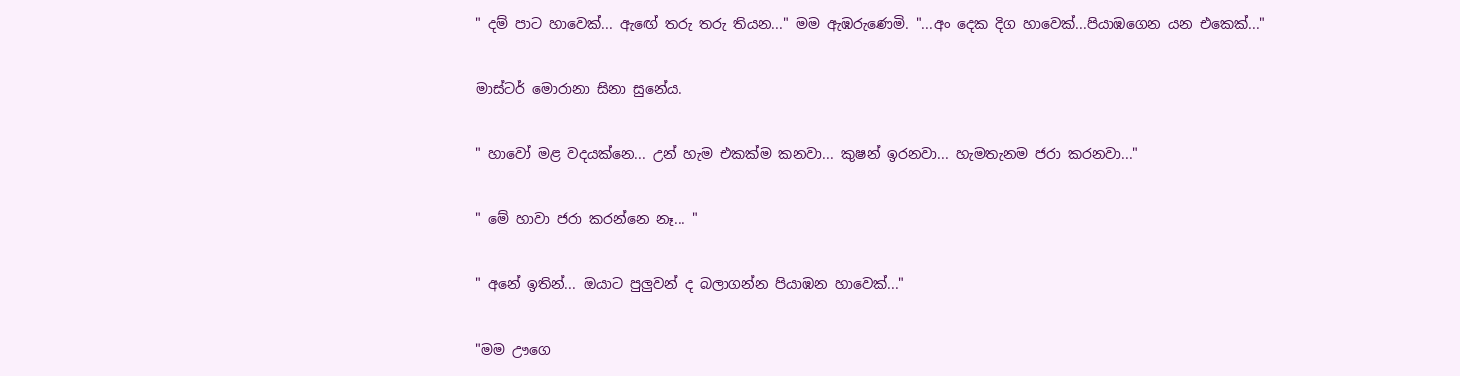" දම් පාට හාවෙක්... ඇඟේ තරු තරු තියන..." මම ඇඹරුණෙමි. "...අං දෙක දිග හාවෙක්...පියාඹගෙන යන එකෙක්..."

මාස්ටර් මොරානා සිනා සුනේය.

" හාවෝ මළ වදයක්නෙ... උන් හැම එකක්ම කනවා... කුෂන් ඉරනවා... හැමතැනම ජරා කරනවා..."

" මේ හාවා ජරා කරන්නෙ නෑ... "

" අනේ ඉතින්... ඔයාට පුලුවන් ද බලාගන්න පියාඹන හාවෙක්..."

"මම ඌගෙ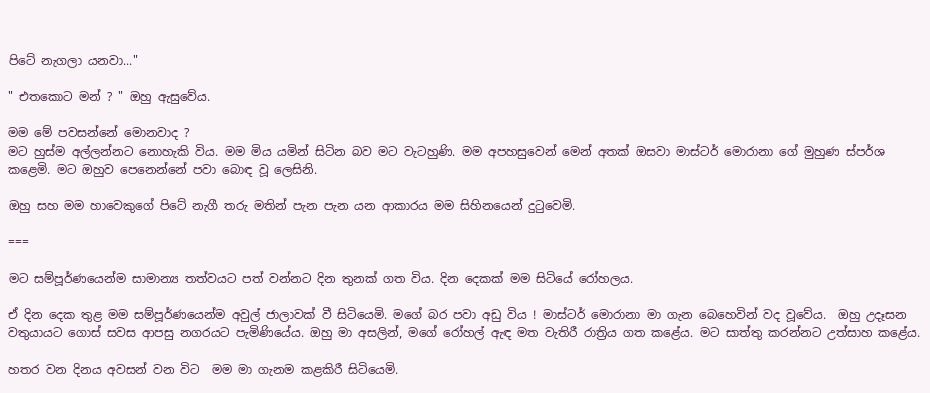පිටේ නැගලා යනවා..."

" එතකොට මන් ? " ඔහු ඇසුවේය.

මම මේ පවසන්නේ මොනවාද ?
මට හුස්ම අල්ලන්නට නොහැකි විය. මම මිය යමින් සිටින බව මට වැටහුණි. මම අපහසුවෙන් මෙන් අතක් ඔසවා මාස්ටර් මොරානා ගේ මුහුණ ස්පර්ශ කළෙමි. මට ඔහුව පෙනෙන්නේ පවා බොඳ වූ ලෙසිනි.

ඔහු සහ මම හාවෙකුගේ පිටේ නැගී තරු මතින් පැන පැන යන ආකාරය මම සිහිනයෙන් දුටුවෙමි.

===

මට සම්පූර්ණයෙන්ම සාමාන්‍ය තත්වයට පත් වන්නට දින තුනක් ගත විය. දින දෙකක් මම සිටියේ රෝහලය.

ඒ දින දෙක තුළ මම සම්පූර්ණයෙන්ම අවුල් ජාලාවක් වී සිටියෙමි. මගේ බර පවා අඩු විය ! මාස්ටර් මොරානා මා ගැන බෙහෙවින් වද වූවේය.  ඔහු උදෑසන වතුයායට ගොස් සවස ආපසු නගරයට පැමිණියේය. ඔහු මා අසලින්, මගේ රෝහල් ඇඳ මත වැතිරී රාත්‍රිය ගත කළේය. මට සාත්තු කරන්නට උත්සාහ කළේය.

හතර වන දිනය අවසන් වන විට  මම මා ගැනම කළකිරී සිටියෙමි.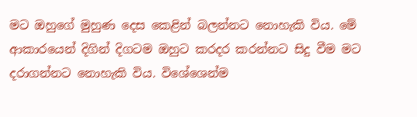මට ඔහුගේ මුහුණ දෙස කෙළින් බලන්නට නොහැකි විය. මේ ආකාරයෙන් දිගින් දිගටම ඔහුට කරදර කරන්නට සිදු වීම මට දරාගන්නට නොහැකි විය. විශේශෙන්ම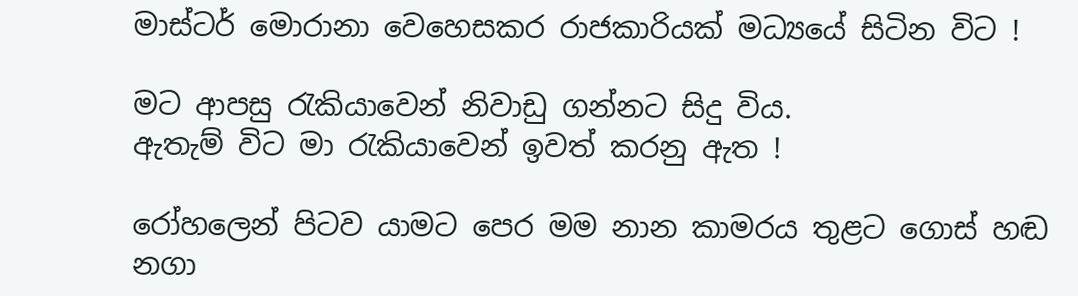මාස්ටර් මොරානා වෙහෙසකර රාජකාරියක් මධ්‍යයේ සිටින විට !

මට ආපසු රැකියාවෙන් නිවාඩු ගන්නට සිදු විය.
ඇතැම් විට මා රැකියාවෙන් ඉවත් කරනු ඇත !

රෝහලෙන් පිටව යාමට පෙර මම නාන කාමරය තුළට ගොස් හඬ නගා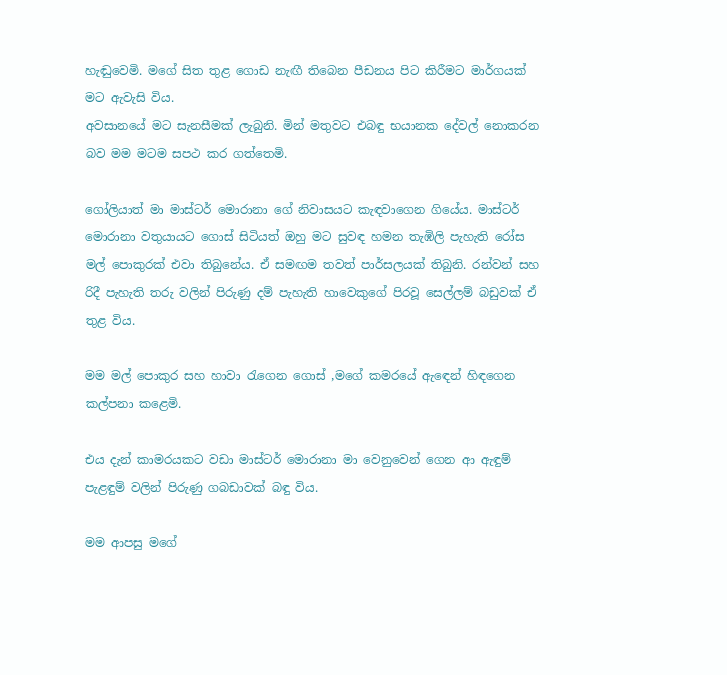හැඬුවෙමි. මගේ සිත තුළ ගොඩ නැඟී තිබෙන පීඩනය පිට කිරීමට මාර්ගයක් මට ඇවැසි විය.
අවසානයේ මට සැනසීමක් ලැබුනි. මින් මතුවට එබඳු භයානක දේවල් නොකරන බව මම මටම සපථ කර ගත්තෙමි.

ගෝලියාත් මා මාස්ටර් මොරානා ගේ නිවාසයට කැඳවාගෙන ගියේය. මාස්ටර් මොරානා වතුයායට ගොස් සිටියත් ඔහු මට සුවඳ හමන තැඹිලි පැහැති රෝස මල් පොකුරක් එවා තිබුනේය. ඒ සමඟම තවත් පාර්සලයක් තිබුනි. රන්වන් සහ රිදී පැහැති තරු වලින් පිරුණු දම් පැහැති හාවෙකුගේ පිරවූ සෙල්ලම් බඩුවක් ඒ තුළ විය.

මම මල් පොකුර සහ හාවා රැගෙන ගොස් ,මගේ කමරයේ ඇඳෙන් හිඳගෙන කල්පනා කළෙමි.

එය දැන් කාමරයකට වඩා මාස්ටර් මොරානා මා වෙනුවෙන් ගෙන ආ ඇඳුම් පැළඳුම් වලින් පිරුණු ගබඩාවක් බඳු විය.

මම ආපසු මගේ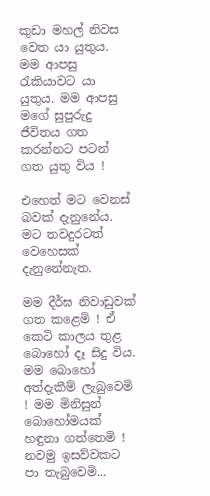කුඩා මහල් නිවස වෙත යා යුතුය. මම ආපසු රැකියාවට යා යුතුය. මම ආපසු මගේ සුපුරුදු ජීවිතය ගත කරන්නට පටන් ගත යුතු විය !

එහෙත් මට වෙනස් බවක් දැනුනේය. මට තවදුරටත් වෙහෙසක් දැනුනේනැත.

මම දීර්ඝ නිවාඩුවක් ගත කළෙමි ! ඒ කෙටි කාලය තුළ බොහෝ දෑ සිදු විය. මම බොහෝ අත්දැකීම් ලැබුවෙමි ! මම මිනිසුන් බොහෝමයක් හඳුනා ගත්තෙමි ! නවමු ඉසව්වකට පා තැබුවෙමි...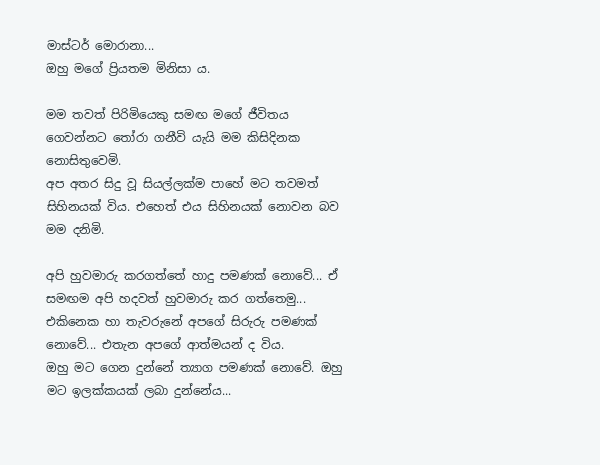මාස්ටර් මොරානා...
ඔහු මගේ ප්‍රියතම මිනිසා ය.

මම තවත් පිරිමියෙකු සමඟ මගේ ජීවිතය ගෙවන්නට තෝරා ගනීවි යැයි මම කිසිදිනක නොසිතුවෙමි.
අප අතර සිදු වූ සියල්ලක්ම පාහේ මට තවමත් සිහිනයක් විය. එහෙත් එය සිහිනයක් නොවන බව මම දනිමි.

අපි හුවමාරු කරගත්තේ හාදු පමණක් නොවේ... ඒ සමඟම අපි හදවත් හුවමාරු කර ගත්තෙමු...
එකිනෙක හා තැවරුනේ අපගේ සිරුරු පමණක් නොවේ... එතැන අපගේ ආත්මයන් ද විය.
ඔහු මට ගෙන දුන්නේ ත්‍යාග පමණක් නොවේ. ඔහු මට ඉලක්කයක් ලබා දුන්නේය...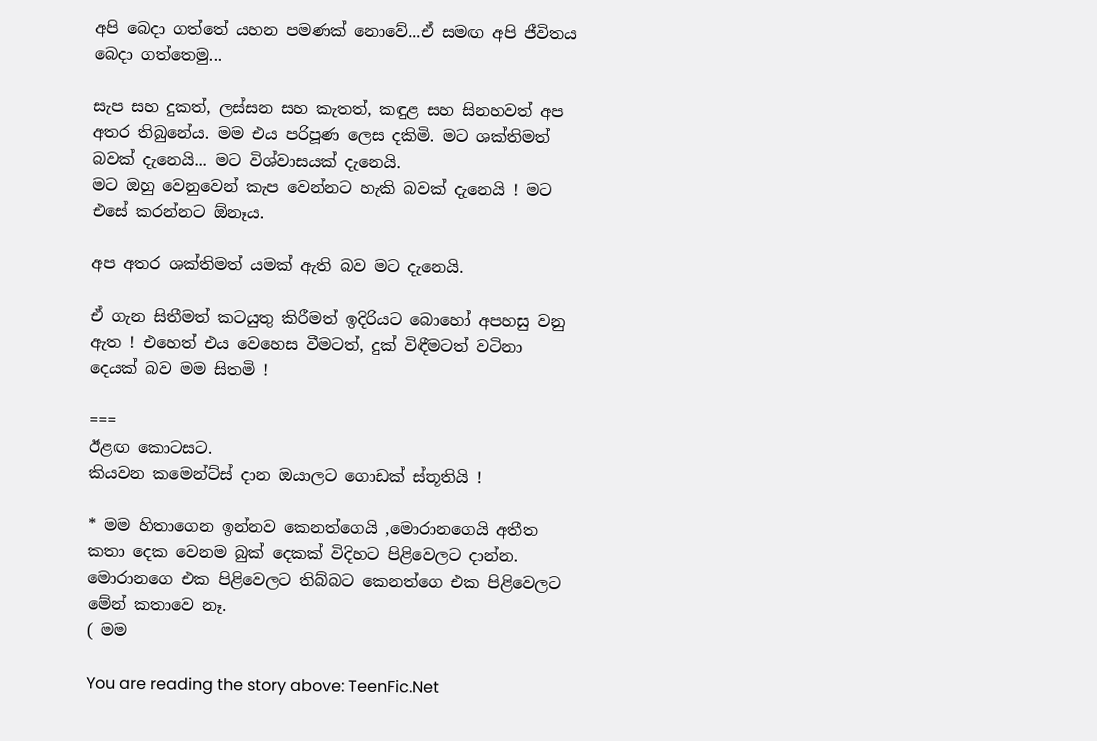අපි බෙදා ගත්තේ යහන පමණක් නොවේ...ඒ සමඟ අපි ජීවිතය බෙදා ගත්තෙමු...

සැප සහ දුකත්, ලස්සන සහ කැතත්, කඳුළ සහ සිනහවත් අප අතර තිබුනේය. මම එය පරිපූණ ලෙස දකිමි. මට ශක්තිමත් බවක් දැනෙයි... මට විශ්වාසයක් දැනෙයි.
මට ඔහු වෙනුවෙන් කැප වෙන්නට හැකි බවක් දැනෙයි ! මට එසේ කරන්නට ඕනෑය.

අප අතර ශක්තිමත් යමක් ඇති බව මට දැනෙයි.

ඒ ගැන සිතීමත් කටයුතු කිරීමත් ඉදිරියට බොහෝ අපහසු වනු ඇත ! එහෙත් එය වෙහෙස වීමටත්, දුක් විඳීමටත් වටිනා දෙයක් බව මම සිතමි !

===
ඊළඟ කොටසට.
කියවන කමෙන්ට්ස් දාන ඔයාලට ගොඩක් ස්තූතියි !

* මම හිතාගෙන ඉන්නව කෙනත්ගෙයි ,මොරානගෙයි අතීත කතා දෙක වෙනම බුක් දෙකක් විදිහට පිළිවෙලට දාන්න.
මොරානගෙ එක පිළිවෙලට තිබ්බට කෙනත්ගෙ එක පිළිවෙලට මේන් කතාවෙ නෑ.
( මම

You are reading the story above: TeenFic.Net